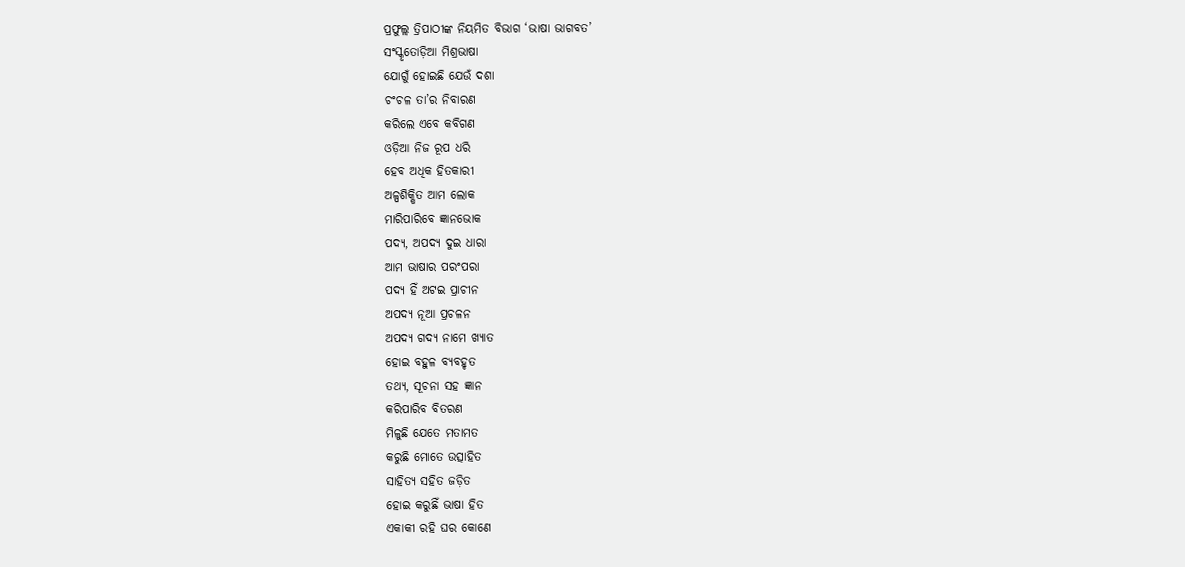ପ୍ରଫୁଲ୍ଲ ତ୍ରିପାଠୀଙ୍କ ନିୟମିତ ବିଭାଗ ‘ଭାଷା ଭାଗବତ’
ସଂସ୍କୃତୋଡ଼ିଆ ମିଶ୍ରଭାଷା
ଯୋଗୁଁ ହୋଇଛି ଯେଉଁ ଦଶା
ଚଂଚଳ ତା’ର ନିବାରଣ
କରିଲେ ଏବେ କବିଗଣ
ଓଡ଼ିଆ ନିଜ ରୂପ ଧରି
ହେବ ଅଧିକ ହିତକାରୀ
ଅଳ୍ପଶିକ୍ଷିତ ଆମ ଲୋକ
ମାରିପାରିବେ ଜ୍ଞାନଭୋକ
ପଦ୍ୟ, ଅପଦ୍ୟ ଦୁଇ ଧାରା
ଆମ ଭାଷାର ପରଂପରା
ପଦ୍ୟ ହିଁ ଅଟଇ ପ୍ରାଚୀନ
ଅପଦ୍ୟ ନୂଆ ପ୍ରଚଳନ
ଅପଦ୍ୟ ଗଦ୍ୟ ନାମେ ଖ୍ୟାତ
ହୋଇ ବହୁଳ ବ୍ୟବହୃତ
ତଥ୍ୟ, ସୂଚନା ସହ ଜ୍ଞାନ
କରିପାରିବ ବିତରଣ
ମିଳୁଛି ଯେତେ ମତାମତ
କରୁଛି ମୋତେ ଉତ୍ସାହିତ
ସାହିତ୍ୟ ସହିତ ଜଡ଼ିତ
ହୋଇ କରୁଛିଁ ଭାଷା ହିତ
ଏକାକୀ ରହି ଘର କୋଣେ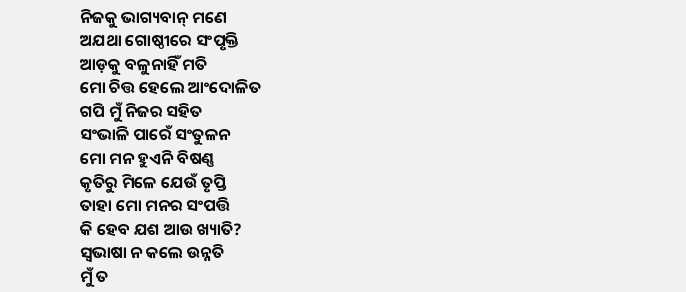ନିଜକୁ ଭାଗ୍ୟବାନ୍ ମଣେ
ଅଯଥା ଗୋଷ୍ଠୀରେ ସଂପୃକ୍ତି
ଆଡ଼କୁ ବଳୁନାହିଁ ମତି
ମୋ ଚିତ୍ତ ହେଲେ ଆଂଦୋଳିତ
ଗପି ମୁଁ ନିଜର ସହିତ
ସଂଭାଳି ପାରେଁ ସଂତୁଳନ
ମୋ ମନ ହୁଏନି ବିଷଣ୍ଣ
କୃତିରୁ ମିଳେ ଯେଉଁ ତୃପ୍ତି
ତାହା ମୋ ମନର ସଂପତ୍ତି
କି ହେବ ଯଶ ଆଉ ଖ୍ୟାତି?
ସ୍ବଭାଷା ନ କଲେ ଉନ୍ନତି
ମୁଁ ତ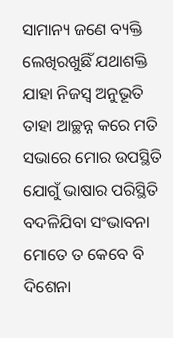ସାମାନ୍ୟ ଜଣେ ବ୍ୟକ୍ତି
ଲେଖିରଖୁଛିଁ ଯଥାଶକ୍ତି
ଯାହା ନିଜସ୍ବ ଅନୁଭୂତି
ତାହା ଆଚ୍ଛନ୍ନ କରେ ମତି
ସଭାରେ ମୋର ଉପସ୍ଥିତି
ଯୋଗୁଁ ଭାଷାର ପରିସ୍ଥିତି
ବଦଳିଯିବା ସଂଭାବନା
ମୋତେ ତ କେବେ ବି ଦିଶେନା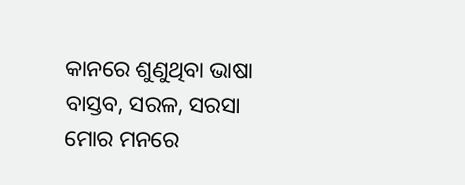କାନରେ ଶୁଣୁଥିବା ଭାଷା
ବାସ୍ତବ, ସରଳ, ସରସା
ମୋର ମନରେ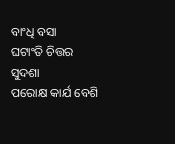ବାଂଧି ବସା
ଘଟାଂତି ଚିତ୍ତର ସୁଦଶା
ପରୋକ୍ଷ କାର୍ଯ ବେଶି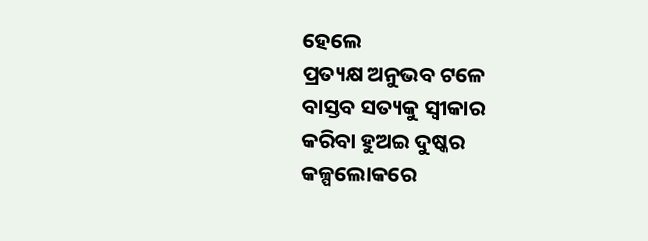ହେଲେ
ପ୍ରତ୍ୟକ୍ଷ ଅନୁଭବ ଟଳେ
ବାସ୍ତବ ସତ୍ୟକୁ ସ୍ବୀକାର
କରିବା ହୁଅଇ ଦୁଷ୍କର
କଳ୍ପଲୋକରେ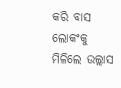କରି ବାସ
ଲୋକଂକୁ ମିଳିଲେ ଉଲ୍ଲାସ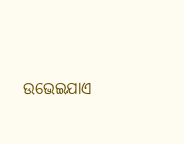ଉଭେଇଯାଏ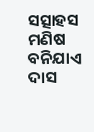ସତ୍ସାହସ
ମଣିଷ ବନିଯାଏ ଦାସ